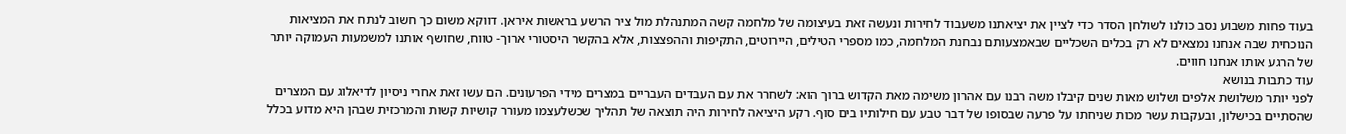בעוד פחות משבוע נסב כולנו לשולחן הסדר כדי לציין את יציאתנו משעבוד לחירות ונעשה זאת בעיצומה של מלחמה קשה המתנהלת מול ציר הרשע בראשות איראן. דווקא משום כך חשוב לנתח את המציאות הנוכחית שבה אנחנו נמצאים לא רק בכלים השכליים שבאמצעותם נבחנת המלחמה, כמו מספרי הטילים, היירוטים, התקיפות וההפצצות, אלא בהקשר היסטורי ארוך- טווח, שחושף אותנו למשמעות העמוקה יותר של הרגע אותו אנחנו חווים.
עוד כתבות בנושא
לפני יותר משלושת אלפים ושלוש מאות שנים קיבלו משה רבנו עם אהרון משימה מאת הקדוש ברוך הוא: לשחרר את עם העבדים העבריים במצרים מידי הפרעונים. הם עשו זאת אחרי ניסיון לדיאלוג עם המצרים שהסתיים בכישלון, ובעקבות עשר מכות שניחתו על פרעה שבסופו של דבר טבע עם חילותיו בים סוף. רקע היציאה לחירות היה תוצאה של תהליך שכשלעצמו מעורר קושיות קשות והמרכזית שבהן היא מדוע בכלל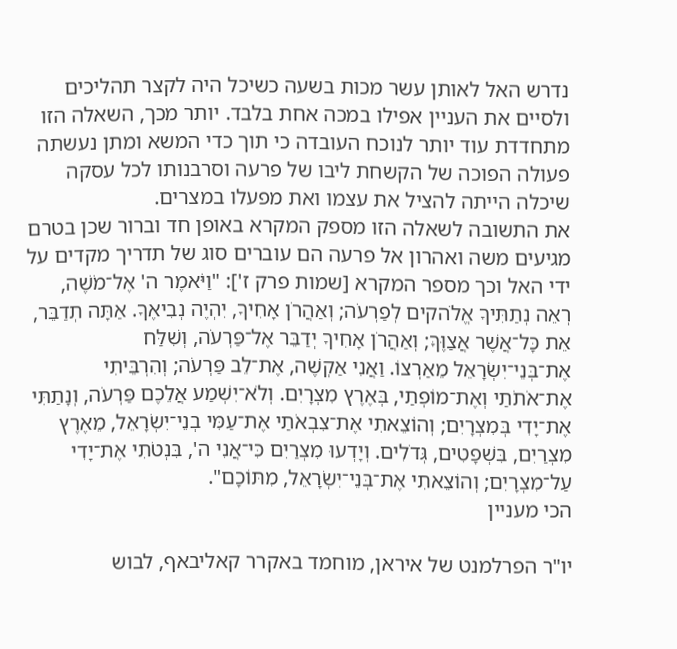נדרש האל לאותן עשר מכות בשעה כשיכל היה לקצר תהליכים ולסיים את העניין אפילו במכה אחת בלבד. יותר מכך, השאלה הזו מתחדדת עוד יותר לנוכח העובדה כי תוך כדי המשא ומתן נעשתה פעולה הפוכה של הקשחת ליבו של פרעה וסרבנותו לכל עסקה שיכלה הייתה להציל את עצמו ואת מפעלו במצרים.
את התשובה לשאלה הזו מספק המקרא באופן חד וברור שכן בטרם מגיעים משה ואהרון אל פרעה הם עוברים סוג של תדריך מקדים על ידי האל וכך מספר המקרא [שמות פרק ז']: "וַיֹּאמֶר ה' אֶל־מֹשֶׁה, רְאֵה נְתַתִּיךָ אֱלֹהקים לְפַרְעֹה; וְאַהֲרֹן אָחִיךָ, יִהְיֶה נְבִיאֶךָ. אַתָּה תְדַבֵּר, אֵת כָּל־אֲשֶׁר אֲצַוֶּךָּ; וְאַהֲרֹן אָחִיךָ יְדַבֵּר אֶל־פַּרְעֹה, וְשִׁלַּח אֶת־בְּנֵי־יִשְׂרָאֵל מֵאַרְצוֹ. וַאֲנִי אַקְשֶׁה, אֶת־לֵב פַּרְעֹה; וְהִרְבֵּיתִי אֶת־אֹתֹתַי וְאֶת־מוֹפְתַי, בְּאֶרֶץ מִצְרָיִם. וְלֹא־יִשְׁמַע אֲלֵכֶם פַּרְעֹה, וְנָתַתִּי אֶת־יָדִי בְּמִצְרָיִם; וְהוֹצֵאתִי אֶת־צִבְאֹתַי אֶת־עַמִּי בְנֵי־יִשְׂרָאֵל, מֵאֶרֶץ מִצְרַיִם, בִּשְׁפָטִים, גְּדֹלִים. וְיָדְעוּ מִצְרַיִם כִּי־אֲנִי ה', בִּנְטֹתִי אֶת־יָדִי עַל־מִצְרָיִם; וְהוֹצֵאתִי אֶת־בְּנֵי־יִשְׂרָאֵל, מִתּוֹכָם".
הכי מעניין

יו"ר הפרלמנט של איראן, מוחמד באקרר קאליבאף, לבוש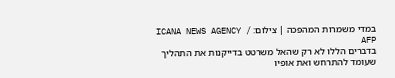במדי משמרות המהפכה | צילום: ICANA NEWS AGENCY / AFP
בדברים הללו לא רק שהאל משרטט בדייקנות את התהליך שעומד להתרחש ואת אופיו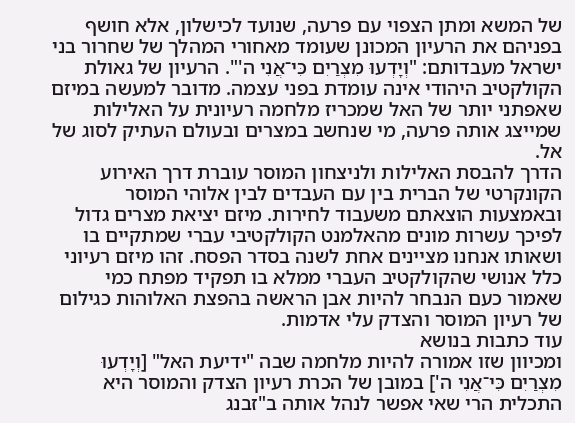של המשא ומתן הצפוי עם פרעה, שנועד לכישלון, אלא חושף בפניהם את הרעיון המכונן שעומד מאחורי המהלך של שחרור בני ישראל מעבדותם: "וְיָדְעוּ מִצְרַיִם כִּי־אֲנִי ה'". הרעיון של גאולת הקולקטיב היהודי אינה עומדת בפני עצמה. מדובר למעשה במיזם שאפתני יותר של האל שמכריז מלחמה רעיונית על האלילות שמייצג אותה פרעה, מי שנחשב במצרים ובעולם העתיק לסוג של אל.
הדרך להבסת האלילות ולניצחון המוסר עוברת דרך האירוע הקונקרטי של הברית בין עם העבדים לבין אלוהי המוסר ובאמצעות הוצאתם משעבוד לחירות. מיזם יציאת מצרים גדול לפיכך עשרות מונים מהאלמנט הקולקטיבי עברי שמתקיים בו ושאותו אנחנו מציינים אחת לשנה בסדר הפסח. זהו מיזם רעיוני כלל אנושי שהקולקטיב העברי ממלא בו תפקיד מפתח כמי שאמור כעם הנבחר להיות אבן הראשה בהפצת האלוהות כגילום של רעיון המוסר והצדק עלי אדמות.
עוד כתבות בנושא
ומכיוון שזו אמורה להיות מלחמה שבה "ידיעת האל" [וְיָדְעוּ מִצְרַיִם כִּי־אֲנִי ה'] במובן של הכרת רעיון הצדק והמוסר היא התכלית הרי שאי אפשר לנהל אותה ב"זבנג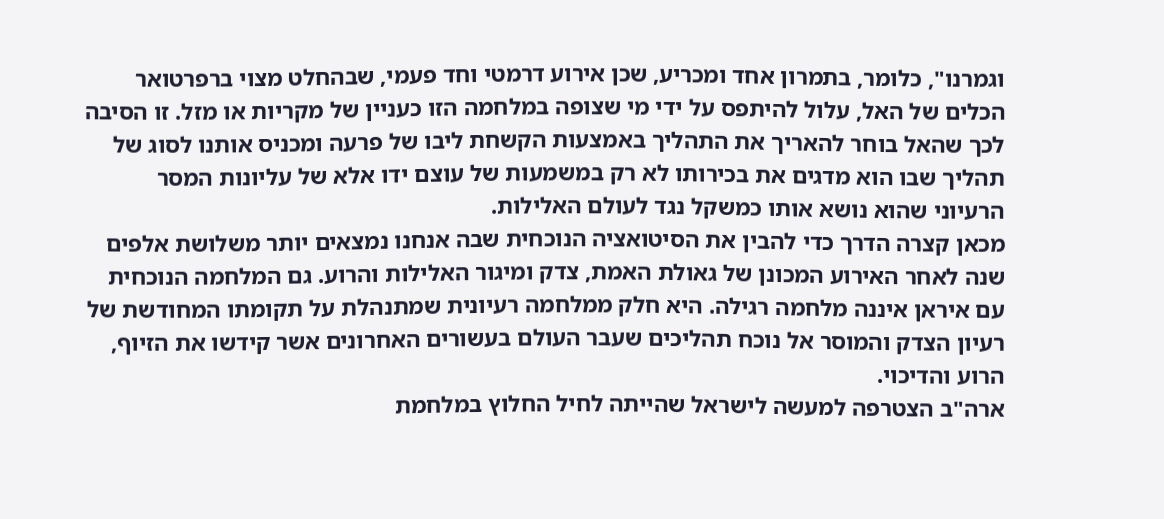וגמרנו", כלומר, בתמרון אחד ומכריע, שכן אירוע דרמטי וחד פעמי, שבהחלט מצוי ברפרטואר הכלים של האל, עלול להיתפס על ידי מי שצופה במלחמה הזו כעניין של מקריות או מזל. זו הסיבה לכך שהאל בוחר להאריך את התהליך באמצעות הקשחת ליבו של פרעה ומכניס אותנו לסוג של תהליך שבו הוא מדגים את בכירותו לא רק במשמעות של עוצם ידו אלא של עליונות המסר הרעיוני שהוא נושא אותו כמשקל נגד לעולם האלילות.
מכאן קצרה הדרך כדי להבין את הסיטואציה הנוכחית שבה אנחנו נמצאים יותר משלושת אלפים שנה לאחר האירוע המכונן של גאולת האמת, צדק ומיגור האלילות והרוע. גם המלחמה הנוכחית עם איראן איננה מלחמה רגילה. היא חלק ממלחמה רעיונית שמתנהלת על תקומתו המחודשת של רעיון הצדק והמוסר אל נוכח תהליכים שעבר העולם בעשורים האחרונים אשר קידשו את הזיוף, הרוע והדיכוי.
ארה"ב הצטרפה למעשה לישראל שהייתה לחיל החלוץ במלחמת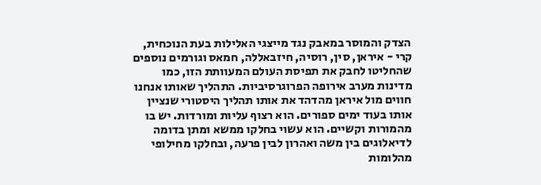הצדק והמוסר במאבק נגד מייצגי האלילות בעת הנוכחית, קרי - איראן, סין, רוסיה, חיזבאללה, חמאס וגורמים נוספים שהחליטו לחבק את תפיסת העולם המעוותת הזו, כמו מדינות מערב אירופה הפרוגרסיביות. התהליך שאותו אנחנו חווים מול איראן מהדהד את אותו תהליך היסטורי שנציין אותו בעוד ימים ספורים. הוא רצוף עליות ומורדות. יש בו מהמורות וקשיים. הוא עשוי בחלקו ממשא ומתן בדומה לדיאלוגים בין משה ואהרון לבין פרעה, ובחלקו מחילופי מהלומות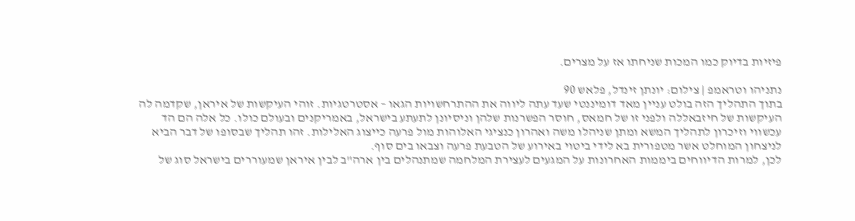פיזיות בדיוק כמו המכות שניחתו אז על מצרים.

נתניהו וטראמפ | צילום: יונתן זינדל, פלאש 90
בתוך התהליך הזה בולט עניין מאד דומיננטי שעד עתה ליווה את ההתרחשויות הגאו – אסטרטגיות. זוהי העיקשות של איראן, שקדמה לה העיקשות של חיזבאללה ולפני זו של חמאס, חוסר הפשרנות שלהן וניסיונן לתעתע בישראל, באמריקנים ובעולם כולו. כל אלה הם הד עכשווי וזיכרון לתהליך המשא ומתן שניהלו משה ואהרון כנציגי האלוהות מול פרעה כייצוג האלילות. זהו תהליך שבסופו של דבר הביא לניצחון המוחלט אשר מטפורית בא לידי ביטוי באירוע של הטבעת פרעה וצבאו בים סוף.
לכן, למרות הדיווחים ביממות האחרונות על המגעים לעצירת המלחמה שמתנהלים בין ארה"ב לבין איראן שמעוררים בישראל סוג של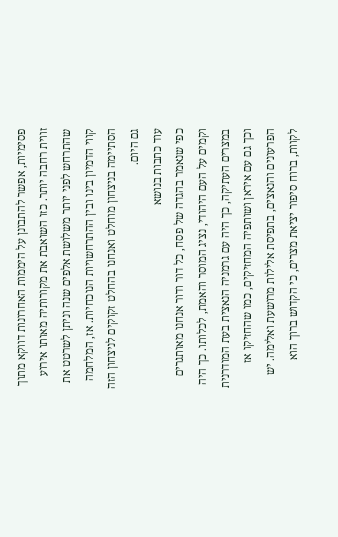פסימיות, אפשר להתבונן על היממות האחרונות דווקא מתוך זווית רחבה יותר. כזו השואבת את מקורותיה מאותו אירוע שהתרחש לפני יותר משלושת אלפים שנה וניתן לשרטט את קווי הדמיון בינו ובין ההתרחשויות הנוכחיות. אז, המלחמה הסתיימה בניצחון מוחלט ואנחנו בהחלט זקוקים לניצחון הזה גם היום.
עוד כתבות בנושא
כפי שנאמר בהגדה של פסח, כל דור ודור אנחנו מאותגרים וקמים על העם היהודי, נציג המוסר והאמת, לכלותו. כך היה במצרים העתיקה, כך היה עם גרמניה הנאצית בעת המודרנית וכך גם עם איראן ושותפיה המחזיקים, כמו שהחזיקו אז הפרעונים והנאצים, בתפיסת אלילות מרושעת ואלימה. יש לקוות, ברוח סיפור יציאת מצרים, כי הקדוש ברוך הוא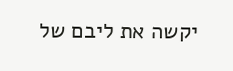יקשה את ליבם של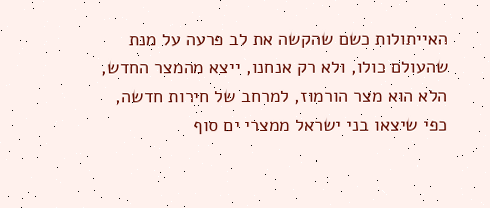האייתולות כשם שהקשה את לב פרעה על מנת שהעולם כולו, ולא רק אנחנו, ייצא מהמצר החדש, הלא הוא מצר הורמוז, למרחב של חירות חדשה, כפי שיצאו בני ישראל ממצרי ים סוף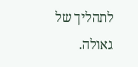לתהליך של גאולה.